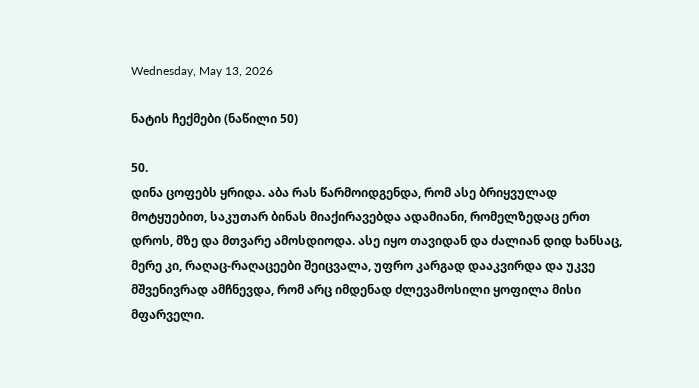Wednesday, May 13, 2026

ნატის ჩექმები (ნაწილი 50)

50.
დინა ცოფებს ყრიდა. აბა რას წარმოიდგენდა, რომ ასე ბრიყვულად მოტყუებით, საკუთარ ბინას მიაქირავებდა ადამიანი, რომელზედაც ერთ დროს, მზე და მთვარე ამოსდიოდა. ასე იყო თავიდან და ძალიან დიდ ხანსაც, მერე კი, რაღაც-რაღაცეები შეიცვალა, უფრო კარგად დააკვირდა და უკვე მშვენივრად ამჩნევდა, რომ არც იმდენად ძლევამოსილი ყოფილა მისი მფარველი.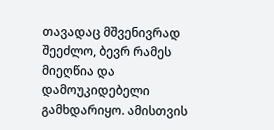თავადაც მშვენივრად შეეძლო, ბევრ რამეს მიეღწია და დამოუკიდებელი გამხდარიყო. ამისთვის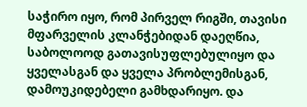საჭირო იყო, რომ პირველ რიგში, თავისი მფარველის კლანჭებიდან დაეღწია, საბოლოოდ გათავისუფლებულიყო და ყველასგან და ყველა პრობლემისგან, დამოუკიდებელი გამხდარიყო. და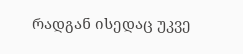რადგან ისედაც უკვე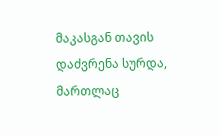მაკასგან თავის დაძვრენა სურდა, მართლაც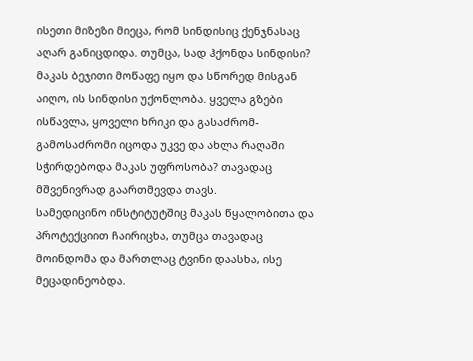ისეთი მიზეზი მიეცა, რომ სინდისიც ქენჯნასაც აღარ განიცდიდა. თუმცა, სად ჰქონდა სინდისი?
მაკას ბეჯითი მოწაფე იყო და სწორედ მისგან აიღო, ის სინდისი უქონლობა. ყველა გზები ისწავლა, ყოველი ხრიკი და გასაძრომ-გამოსაძრომი იცოდა უკვე და ახლა რაღაში სჭირდებოდა მაკას უფროსობა? თავადაც მშვენივრად გაართმევდა თავს.
სამედიცინო ინსტიტუტშიც მაკას წყალობითა და პროტექციით ჩაირიცხა, თუმცა თავადაც მოინდომა და მართლაც ტვინი დაასხა, ისე მეცადინეობდა.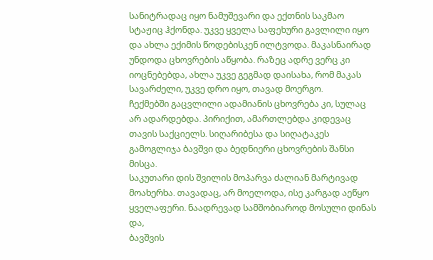სანიტრადაც იყო ნამუშევარი და ექთნის საკმაო სტაჟიც ჰქონდა. უკვე ყველა საფეხური გავლილი იყო და ახლა ექიმის წოდებისკენ ილტვოდა. მაკასნაირად უნდოდა ცხოვრების აწყობა. რაზეც ადრე ვერც კი იოცნებებდა, ახლა უკვე გეგმად დაისახა, რომ მაკას სავარძელი, უკვე დრო იყო, თავად მოერგო.
ჩექმებში გაცვლილი ადამიანის ცხოვრება კი, სულაც არ ადარდებდა. პირიქით, ამართლებდა კიდევაც თავის საქციელს. სიღარიბესა და სიღატაკეს გამოგლიჯა ბავშვი და ბედნიერი ცხოვრების შანსი მისცა.
საკუთარი დის შვილის მოპარვა ძალიან მარტივად მოახერხა. თავადაც, არ მოელოდა, ისე კარგად აეწყო ყველაფერი. ნაადრევად სამშობიაროდ მოსული დინას და,
ბავშვის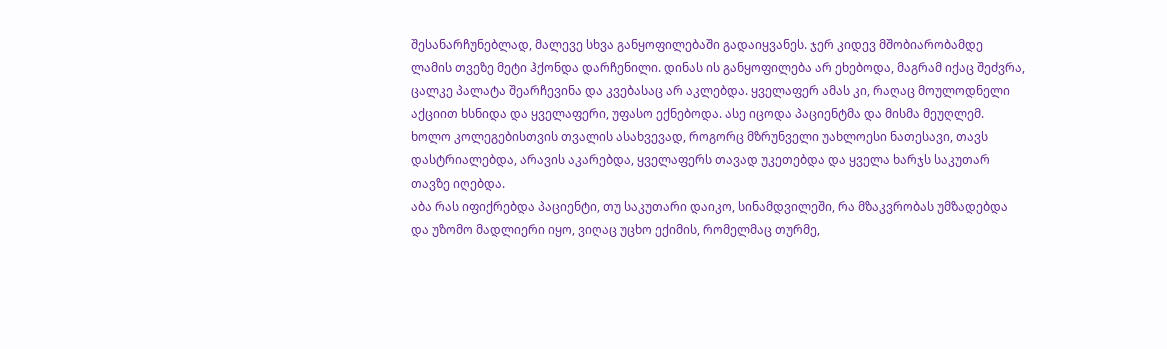შესანარჩუნებლად, მალევე სხვა განყოფილებაში გადაიყვანეს. ჯერ კიდევ მშობიარობამდე ლამის თვეზე მეტი ჰქონდა დარჩენილი. დინას ის განყოფილება არ ეხებოდა, მაგრამ იქაც შეძვრა, ცალკე პალატა შეარჩევინა და კვებასაც არ აკლებდა. ყველაფერ ამას კი, რაღაც მოულოდნელი აქციით ხსნიდა და ყველაფერი, უფასო ექნებოდა. ასე იცოდა პაციენტმა და მისმა მეუღლემ. ხოლო კოლეგებისთვის თვალის ასახვევად, როგორც მზრუნველი უახლოესი ნათესავი, თავს დასტრიალებდა, არავის აკარებდა, ყველაფერს თავად უკეთებდა და ყველა ხარჯს საკუთარ თავზე იღებდა.
აბა რას იფიქრებდა პაციენტი, თუ საკუთარი დაიკო, სინამდვილეში, რა მზაკვრობას უმზადებდა და უზომო მადლიერი იყო, ვიღაც უცხო ექიმის, რომელმაც თურმე,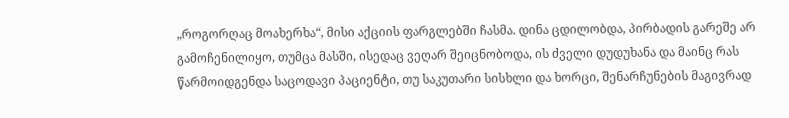„როგორღაც მოახერხა“, მისი აქციის ფარგლებში ჩასმა. დინა ცდილობდა, პირბადის გარეშე არ გამოჩენილიყო, თუმცა მასში, ისედაც ვეღარ შეიცნობოდა, ის ძველი დუდუხანა და მაინც რას წარმოიდგენდა საცოდავი პაციენტი, თუ საკუთარი სისხლი და ხორცი, შენარჩუნების მაგივრად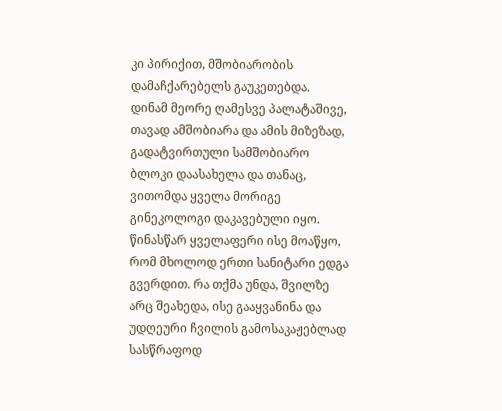კი პირიქით, მშობიარობის დამაჩქარებელს გაუკეთებდა.
დინამ მეორე ღამესვე პალატაშივე, თავად ამშობიარა და ამის მიზეზად, გადატვირთული სამშობიარო ბლოკი დაასახელა და თანაც, ვითომდა ყველა მორიგე გინეკოლოგი დაკავებული იყო. წინასწარ ყველაფერი ისე მოაწყო, რომ მხოლოდ ერთი სანიტარი ედგა გვერდით. რა თქმა უნდა, შვილზე არც შეახედა, ისე გააყვანინა და უდღეური ჩვილის გამოსაკაჟებლად სასწრაფოდ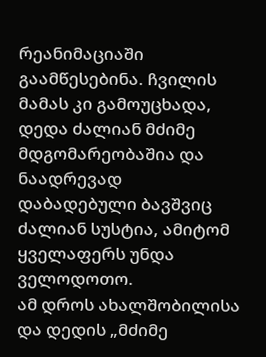რეანიმაციაში გაამწესებინა. ჩვილის მამას კი გამოუცხადა, დედა ძალიან მძიმე მდგომარეობაშია და ნაადრევად დაბადებული ბავშვიც ძალიან სუსტია, ამიტომ ყველაფერს უნდა ველოდოთო.
ამ დროს ახალშობილისა და დედის „მძიმე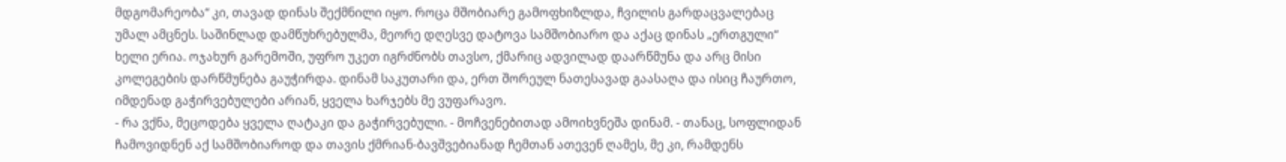მდგომარეობა“ კი, თავად დინას შექმნილი იყო. როცა მშობიარე გამოფხიზლდა, ჩვილის გარდაცვალებაც უმალ ამცნეს. საშინლად დამწუხრებულმა, მეორე დღესვე დატოვა სამშობიარო და აქაც დინას „ერთგული“ ხელი ერია. ოჯახურ გარემოში, უფრო უკეთ იგრძნობს თავსო, ქმარიც ადვილად დაარწმუნა და არც მისი კოლეგების დარწმუნება გაუჭირდა. დინამ საკუთარი და, ერთ შორეულ ნათესავად გაასაღა და ისიც ჩაურთო, იმდენად გაჭირვებულები არიან, ყველა ხარჯებს მე ვუფარავო.
- რა ვქნა, მეცოდება ყველა ღატაკი და გაჭირვებული. - მოჩვენებითად ამოიხვნეშა დინამ. - თანაც, სოფლიდან ჩამოვიდნენ აქ სამშობიაროდ და თავის ქმრიან-ბავშვებიანად ჩემთან ათევენ ღამეს, მე კი, რამდენს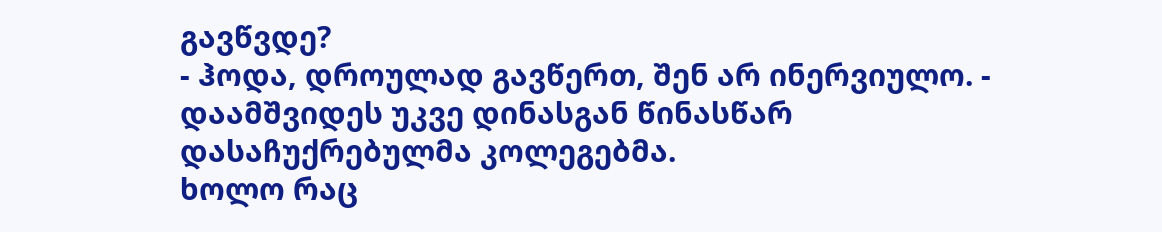გავწვდე?
- ჰოდა, დროულად გავწერთ, შენ არ ინერვიულო. - დაამშვიდეს უკვე დინასგან წინასწარ დასაჩუქრებულმა კოლეგებმა.
ხოლო რაც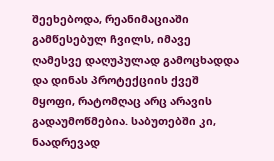შეეხებოდა, რეანიმაციაში გამწესებულ ჩვილს, იმავე ღამესვე დაღუპულად გამოცხადდა და დინას პროტექციის ქვეშ მყოფი, რატომღაც არც არავის გადაუმოწმებია. საბუთებში კი, ნაადრევად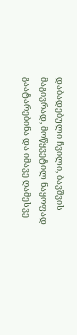დაბადებული ჩვილი, ბავშვის მაგივრად, მოწყვეტილ ნაყოფად გაატარებინა და იმავე ღამესვე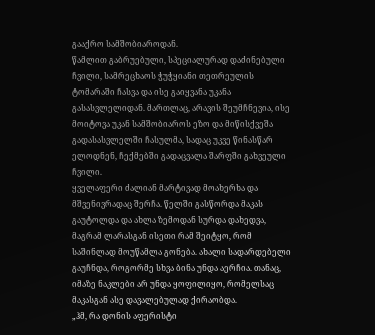გააქრო სამშობიაროდან.
წამლით გაბრუებული, სპეციალურად დაძინებული ჩვილი, სამრეცხაოს ჭუჭყიანი თეთრეულის ტომარაში ჩასვა და ისე გაიყვანა უკანა გასასვლელიდან. მართლაც, არავის შეუმჩნევია, ისე მოიტოვა უკან სამშობიაროს ეზო და მიწისქვეშა გადასასვლელში ჩასულმა, სადაც უკვე წინასწარ ელოდნენ, ჩექმებში გადაცვალა შარფში გახვეული ჩვილი.
ყველაფერი ძალიან მარტივად მოახერხა და მშვენივრადაც შერჩა. წელში გასწორდა მაკას გაუტოლდა და ახლა ზემოდან სურდა დახედვა, მაგრამ ლარასგან ისეთი რამ შეიტყო, რომ საშინლად მოუწამლა გონება. ახალი სადარდებელი გაუჩნდა, როგორმე სხვა ბინა უნდა აერჩია. თანაც, იმაზე ნაკლები არ უნდა ყოფილიყო, რომელსაც მაკასგან ასე დავალებულად ქირაობდა.
„ჰმ, რა დონის აფერისტი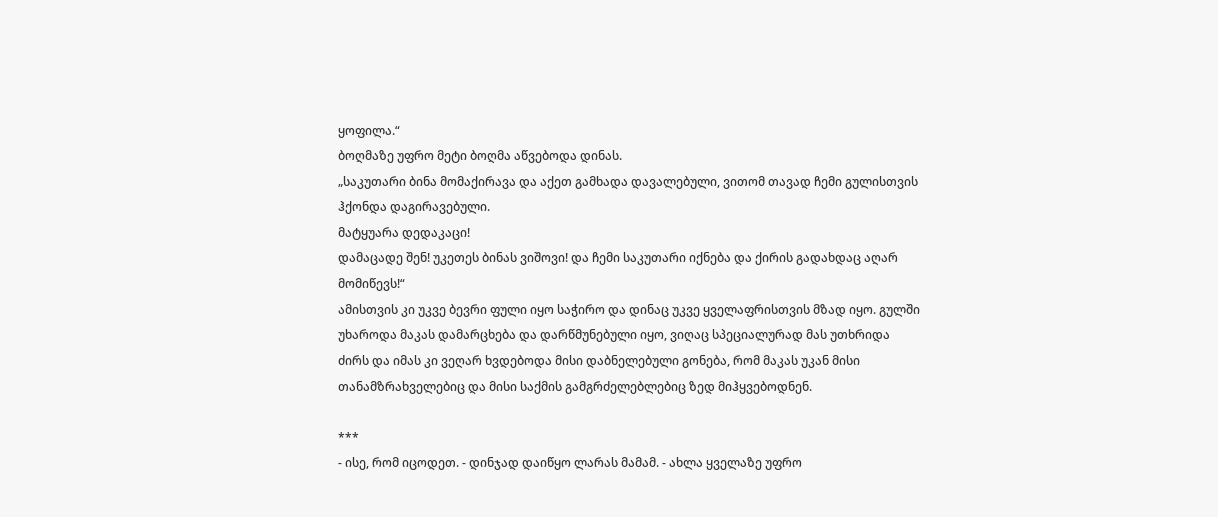ყოფილა.“
ბოღმაზე უფრო მეტი ბოღმა აწვებოდა დინას.
„საკუთარი ბინა მომაქირავა და აქეთ გამხადა დავალებული, ვითომ თავად ჩემი გულისთვის ჰქონდა დაგირავებული.
მატყუარა დედაკაცი!
დამაცადე შენ! უკეთეს ბინას ვიშოვი! და ჩემი საკუთარი იქნება და ქირის გადახდაც აღარ მომიწევს!“
ამისთვის კი უკვე ბევრი ფული იყო საჭირო და დინაც უკვე ყველაფრისთვის მზად იყო. გულში უხაროდა მაკას დამარცხება და დარწმუნებული იყო, ვიღაც სპეციალურად მას უთხრიდა ძირს და იმას კი ვეღარ ხვდებოდა მისი დაბნელებული გონება, რომ მაკას უკან მისი თანამზრახველებიც და მისი საქმის გამგრძელებლებიც ზედ მიჰყვებოდნენ.

***
- ისე, რომ იცოდეთ. - დინჯად დაიწყო ლარას მამამ. - ახლა ყველაზე უფრო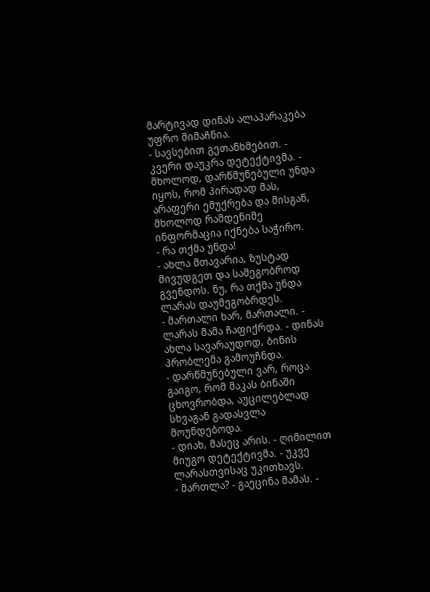მარტივად დინას ალაპარაკება უფრო მიმაჩნია.
- სავსებით გეთანხმებით. - კვერი დაუკრა დეტექტივმა. - მხოლოდ, დარწმუნებული უნდა იყოს, რომ პირადად მას, არაფერი ემუქრება და მისგან, მხოლოდ რამდენიმე ინფორმაცია იქნება საჭირო.
- რა თქმა უნდა!
- ახლა მთავარია, ზუსტად მივუდგეთ და სამეგობროდ გვენდოს. ნუ, რა თქმა უნდა ლარას დაუმეგობრდეს.
- მართალი ხარ, მართალი. - ლარას მამა ჩაფიქრდა. - დინას ახლა სავარაუდოდ, ბინის პრობლემა გამოუჩნდა.
- დარწმუნებული ვარ, როცა გაიგო, რომ მაკას ბინაში ცხოვრობდა, აუცილებლად სხვაგან გადასვლა მოუნდებოდა.
- დიახ, მასეც არის. - ღიმილით მიუგო დეტექტივმა. - უკვე ლარასთვისაც უკითხავს.
- მართლა? - გაეცინა მამას. -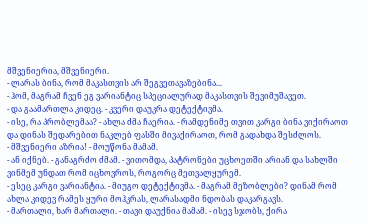მშვენიერია, მშვენიერი.
- ლარას ბინა, რომ მაკასთვის არ შეგვეთავაზებინა...
- ჰომ, მაგრამ ჩვენ ეგ ვარიანტიც სპეციალურად მაკასთვის შევიმუშავეთ.
- და გაამართლა კიდეც. - კვერი დაუკრა დეტექტივმა.
- ისე, რა პრობლემაა? - ახლა ძმა ჩაერია. - რამდენიმე თვით კარგი ბინა ვიქირაოთ და დინას შედარებით ნაკლებ ფასში მივაქირაოთ, რომ გადახდა შესძლოს.
- მშვენიერი აზრია! - მოუწონა მამამ.
- ან იქნებ. - განაგრძო ძმამ. - ვითომდა, პატრონები უცხოეთში არიან და სახლში ვინმემ უნდათ რომ იცხოვროს, როგორც მეთვალყურემ.
- ესეც კარგი ვარიანტია. - მიუგო დეტექტივმა. - მაგრამ მეზობლები? დინამ რომ ახლა კიდევ რამეს ყური მოჰკრას, ლარასადმი ნდობას დაკარგავს.
- მართალი, ხარ მართალი. - თავი დაუქნია მამამ. - ისევ სჯობს, ქირა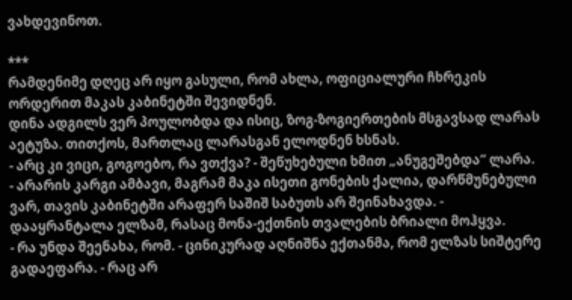ვახდევინოთ.

***
რამდენიმე დღეც არ იყო გასული, რომ ახლა, ოფიციალური ჩხრეკის ორდერით მაკას კაბინეტში შევიდნენ.
დინა ადგილს ვერ პოულობდა და ისიც, ზოგ-ზოგიერთების მსგავსად ლარას აეტუზა. თითქოს, მართლაც ლარასგან ელოდნენ ხსნას.
- არც კი ვიცი, გოგოებო, რა ვთქვა? - შეწუხებული ხმით „ანუგეშებდა“ ლარა.
- არარის კარგი ამბავი, მაგრამ მაკა ისეთი გონების ქალია, დარწმუნებული ვარ, თავის კაბინეტში არაფერ საშიშ საბუთს არ შეინახავდა. - დააყრანტალა ელზამ, რასაც მონა-ექთნის თვალების ბრიალი მოჰყვა.
- რა უნდა შეენახა, რომ. - ცინიკურად აღნიშნა ექთანმა, რომ ელზას სიშტერე გადაეფარა. - რაც არ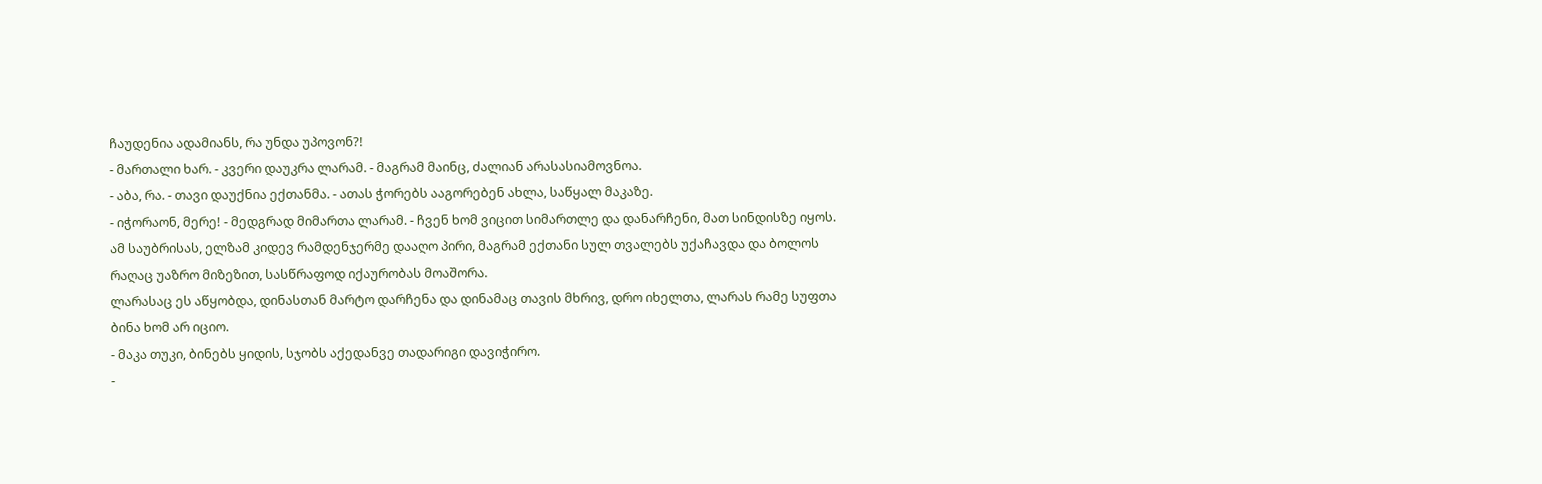ჩაუდენია ადამიანს, რა უნდა უპოვონ?!
- მართალი ხარ. - კვერი დაუკრა ლარამ. - მაგრამ მაინც, ძალიან არასასიამოვნოა.
- აბა, რა. - თავი დაუქნია ექთანმა. - ათას ჭორებს ააგორებენ ახლა, საწყალ მაკაზე.
- იჭორაონ, მერე! - მედგრად მიმართა ლარამ. - ჩვენ ხომ ვიცით სიმართლე და დანარჩენი, მათ სინდისზე იყოს.
ამ საუბრისას, ელზამ კიდევ რამდენჯერმე დააღო პირი, მაგრამ ექთანი სულ თვალებს უქაჩავდა და ბოლოს რაღაც უაზრო მიზეზით, სასწრაფოდ იქაურობას მოაშორა.
ლარასაც ეს აწყობდა, დინასთან მარტო დარჩენა და დინამაც თავის მხრივ, დრო იხელთა, ლარას რამე სუფთა ბინა ხომ არ იციო.
- მაკა თუკი, ბინებს ყიდის, სჯობს აქედანვე თადარიგი დავიჭირო.
-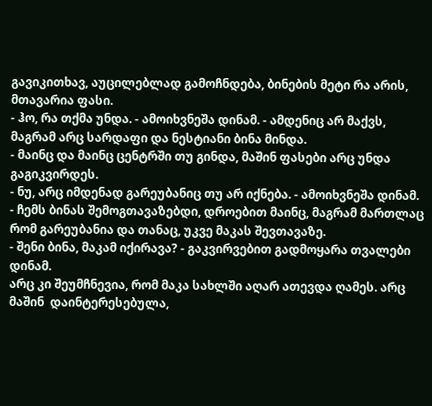გავიკითხავ, აუცილებლად გამოჩნდება, ბინების მეტი რა არის, მთავარია ფასი.
- ჰო, რა თქმა უნდა. - ამოიხვნეშა დინამ. - ამდენიც არ მაქვს, მაგრამ არც სარდაფი და ნესტიანი ბინა მინდა.
- მაინც და მაინც ცენტრში თუ გინდა, მაშინ ფასები არც უნდა გაგიკვირდეს.
- ნუ, არც იმდენად გარეუბანიც თუ არ იქნება. - ამოიხვნეშა დინამ.
- ჩემს ბინას შემოგთავაზებდი, დროებით მაინც, მაგრამ მართლაც რომ გარეუბანია და თანაც, უკვე მაკას შევთავაზე.
- შენი ბინა, მაკამ იქირავა? - გაკვირვებით გადმოყარა თვალები დინამ.
არც კი შეუმჩნევია, რომ მაკა სახლში აღარ ათევდა ღამეს. არც მაშინ  დაინტერესებულა,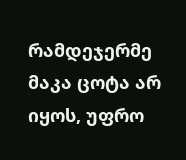რამდეჯერმე მაკა ცოტა არ იყოს, უფრო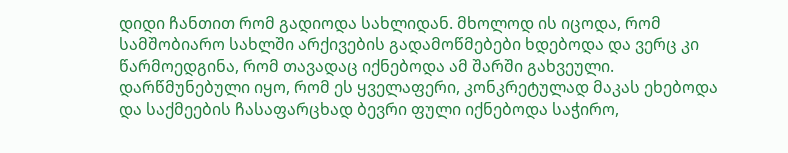დიდი ჩანთით რომ გადიოდა სახლიდან. მხოლოდ ის იცოდა, რომ სამშობიარო სახლში არქივების გადამოწმებები ხდებოდა და ვერც კი წარმოედგინა, რომ თავადაც იქნებოდა ამ შარში გახვეული. დარწმუნებული იყო, რომ ეს ყველაფერი, კონკრეტულად მაკას ეხებოდა და საქმეების ჩასაფარცხად ბევრი ფული იქნებოდა საჭირო,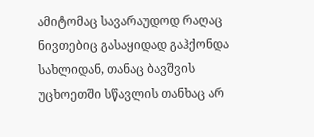ამიტომაც სავარაუდოდ რაღაც ნივთებიც გასაყიდად გაჰქონდა სახლიდან, თანაც ბავშვის უცხოეთში სწავლის თანხაც არ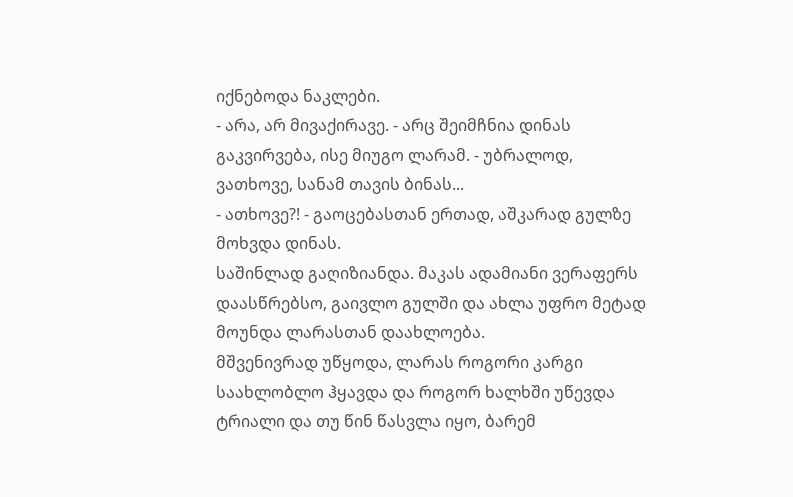იქნებოდა ნაკლები.
- არა, არ მივაქირავე. - არც შეიმჩნია დინას გაკვირვება, ისე მიუგო ლარამ. - უბრალოდ, ვათხოვე, სანამ თავის ბინას...
- ათხოვე?! - გაოცებასთან ერთად, აშკარად გულზე მოხვდა დინას.
საშინლად გაღიზიანდა. მაკას ადამიანი ვერაფერს დაასწრებსო, გაივლო გულში და ახლა უფრო მეტად მოუნდა ლარასთან დაახლოება.
მშვენივრად უწყოდა, ლარას როგორი კარგი საახლობლო ჰყავდა და როგორ ხალხში უწევდა ტრიალი და თუ წინ წასვლა იყო, ბარემ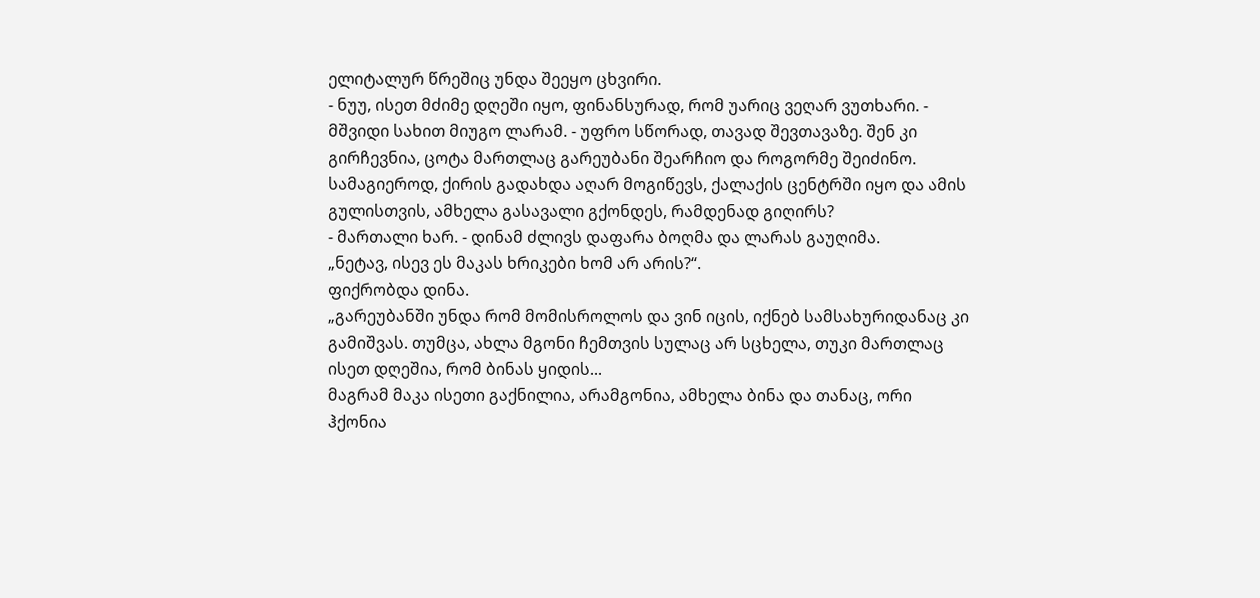ელიტალურ წრეშიც უნდა შეეყო ცხვირი.
- ნუუ, ისეთ მძიმე დღეში იყო, ფინანსურად, რომ უარიც ვეღარ ვუთხარი. - მშვიდი სახით მიუგო ლარამ. - უფრო სწორად, თავად შევთავაზე. შენ კი გირჩევნია, ცოტა მართლაც გარეუბანი შეარჩიო და როგორმე შეიძინო. სამაგიეროდ, ქირის გადახდა აღარ მოგიწევს, ქალაქის ცენტრში იყო და ამის გულისთვის, ამხელა გასავალი გქონდეს, რამდენად გიღირს?
- მართალი ხარ. - დინამ ძლივს დაფარა ბოღმა და ლარას გაუღიმა.
„ნეტავ, ისევ ეს მაკას ხრიკები ხომ არ არის?“.
ფიქრობდა დინა.
„გარეუბანში უნდა რომ მომისროლოს და ვინ იცის, იქნებ სამსახურიდანაც კი გამიშვას. თუმცა, ახლა მგონი ჩემთვის სულაც არ სცხელა, თუკი მართლაც ისეთ დღეშია, რომ ბინას ყიდის...
მაგრამ მაკა ისეთი გაქნილია, არამგონია, ამხელა ბინა და თანაც, ორი ჰქონია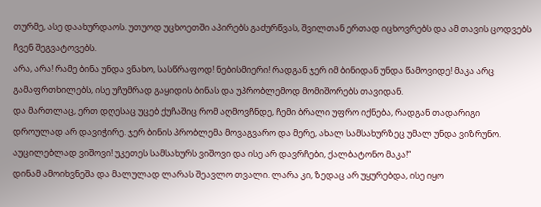თურმე, ასე დაახურდაოს. უთუოდ უცხოეთში აპირებს გაძურწვას, შვილთან ერთად იცხოვრებს და ამ თავის ცოდვებს ჩვენ შეგვატოვებს.
არა, არა! რამე ბინა უნდა ვნახო, სასწრაფოდ! ნებისმიერი! რადგან ჯერ იმ ბინიდან უნდა წამოვიდე! მაკა არც გამაფრთხილებს, ისე უჩუმრად გაყიდის ბინას და უპრობლემოდ მომიშორებს თავიდან.
და მართლაც, ერთ დღესაც უცებ ქუჩაშიც რომ აღმოვჩნდე, ჩემი ბრალი უფრო იქნება, რადგან თადარიგი დროულად არ დავიჭირე. ჯერ ბინის პრობლემა მოვაგვარო და მერე, ახალ სამსახურზეც უმალ უნდა ვიზრუნო. აუცილებლად ვიშოვი! უკეთეს სამსახურს ვიშოვი და ისე არ დავრჩები, ქალბატონო მაკა!“
დინამ ამოიხვნეშა და მალულად ლარას შეავლო თვალი. ლარა კი, ზედაც არ უყურებდა, ისე იყო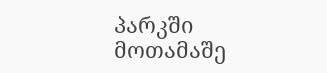პარკში მოთამაშე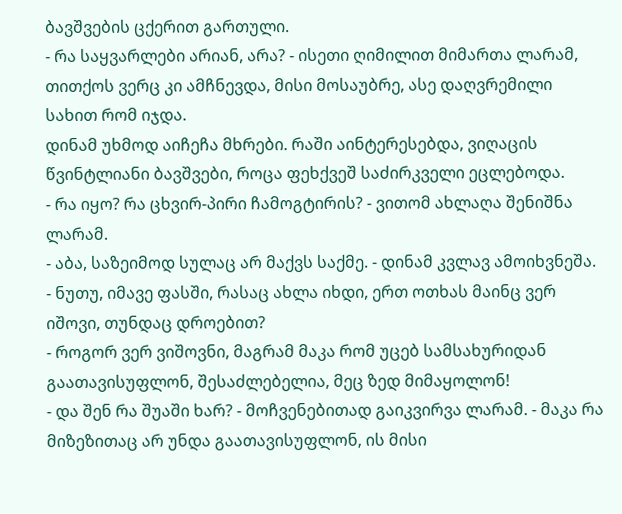ბავშვების ცქერით გართული.
- რა საყვარლები არიან, არა? - ისეთი ღიმილით მიმართა ლარამ, თითქოს ვერც კი ამჩნევდა, მისი მოსაუბრე, ასე დაღვრემილი სახით რომ იჯდა.
დინამ უხმოდ აიჩეჩა მხრები. რაში აინტერესებდა, ვიღაცის წვინტლიანი ბავშვები, როცა ფეხქვეშ საძირკველი ეცლებოდა.
- რა იყო? რა ცხვირ-პირი ჩამოგტირის? - ვითომ ახლაღა შენიშნა ლარამ.
- აბა, საზეიმოდ სულაც არ მაქვს საქმე. - დინამ კვლავ ამოიხვნეშა.
- ნუთუ, იმავე ფასში, რასაც ახლა იხდი, ერთ ოთხას მაინც ვერ იშოვი, თუნდაც დროებით?
- როგორ ვერ ვიშოვნი, მაგრამ მაკა რომ უცებ სამსახურიდან გაათავისუფლონ, შესაძლებელია, მეც ზედ მიმაყოლონ!
- და შენ რა შუაში ხარ? - მოჩვენებითად გაიკვირვა ლარამ. - მაკა რა მიზეზითაც არ უნდა გაათავისუფლონ, ის მისი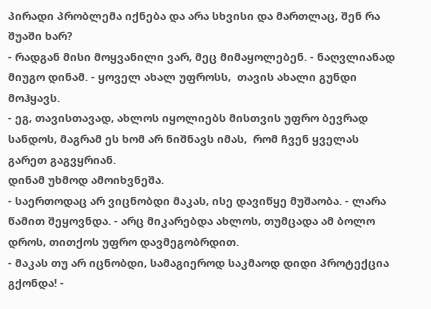პირადი პრობლემა იქნება და არა სხვისი და მართლაც, შენ რა შუაში ხარ?
- რადგან მისი მოყვანილი ვარ, მეც მიმაყოლებენ. - ნაღვლიანად მიუგო დინამ. - ყოველ ახალ უფროსს,  თავის ახალი გუნდი მოჰყავს.
- ეგ, თავისთავად, ახლოს იყოლიებს მისთვის უფრო ბევრად სანდოს, მაგრამ ეს ხომ არ ნიშნავს იმას,  რომ ჩვენ ყველას გარეთ გაგვყრიან.
დინამ უხმოდ ამოიხვნეშა.
- საერთოდაც არ ვიცნობდი მაკას, ისე დავიწყე მუშაობა. - ლარა წამით შეყოვნდა. - არც მიკარებდა ახლოს, თუმცადა ამ ბოლო დროს, თითქოს უფრო დავმეგობრდით.
- მაკას თუ არ იცნობდი, სამაგიეროდ საკმაოდ დიდი პროტექცია გქონდა! -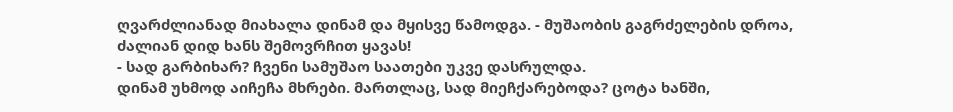ღვარძლიანად მიახალა დინამ და მყისვე წამოდგა. - მუშაობის გაგრძელების დროა, ძალიან დიდ ხანს შემოვრჩით ყავას!
- სად გარბიხარ? ჩვენი სამუშაო საათები უკვე დასრულდა.
დინამ უხმოდ აიჩეჩა მხრები. მართლაც, სად მიეჩქარებოდა? ცოტა ხანში,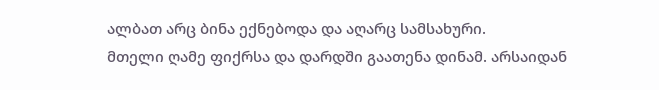ალბათ არც ბინა ექნებოდა და აღარც სამსახური.
მთელი ღამე ფიქრსა და დარდში გაათენა დინამ. არსაიდან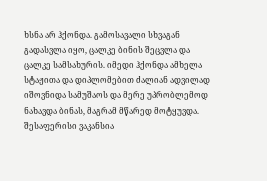ხსნა არ ჰქონდა. გამოსავალი სხვაგან გადასვლა იყო, ცალკე ბინის შეცვლა და ცალკე სამსახურის. იმედი ჰქონდა ამხელა სტაჟითა და დიპლომებით ძალიან ადვილად იშოვნიდა სამუშაოს და მერე უპრობლემოდ ნახავდა ბინას, მაგრამ მწარედ მოტყუვდა. შესაფერისი ვაკანსია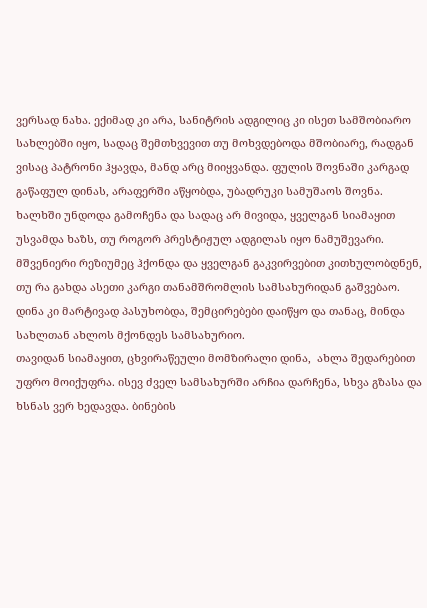ვერსად ნახა. ექიმად კი არა, სანიტრის ადგილიც კი ისეთ სამშობიარო სახლებში იყო, სადაც შემთხვევით თუ მოხვდებოდა მშობიარე, რადგან ვისაც პატრონი ჰყავდა, მანდ არც მიიყვანდა. ფულის შოვნაში კარგად გაწაფულ დინას, არაფერში აწყობდა, უბადრუკი სამუშაოს შოვნა. ხალხში უნდოდა გამოჩენა და სადაც არ მივიდა, ყველგან სიამაყით უსვამდა ხაზს, თუ როგორ პრესტიჟულ ადგილას იყო ნამუშევარი. მშვენიერი რეზიუმეც ჰქონდა და ყველგან გაკვირვებით კითხულობდნენ, თუ რა გახდა ასეთი კარგი თანამშრომლის სამსახურიდან გაშვებაო. დინა კი მარტივად პასუხობდა, შემცირებები დაიწყო და თანაც, მინდა სახლთან ახლოს მქონდეს სამსახურიო.
თავიდან სიამაყით, ცხვირაწეული მომზირალი დინა,  ახლა შედარებით უფრო მოიქუფრა. ისევ ძველ სამსახურში არჩია დარჩენა, სხვა გზასა და ხსნას ვერ ხედავდა. ბინების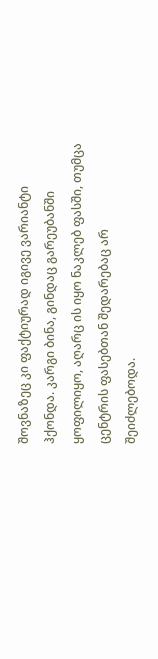შოვნაზეც კი ფაქტიურად იგივე ვარიანტი ჰქონდა. კარგი ბინა, გინდაც გარეუბანში ყოფილიყო, აღარც ის იყო ნაკლებ ფასში, თუმცა ცენტრის ფასებთან შედარებაც არ შეიძლებოდა.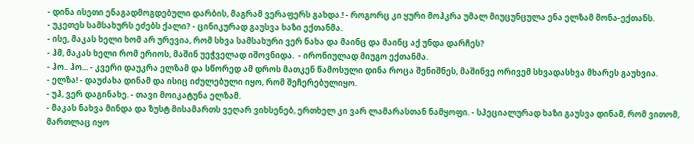- დინა ისეთი ენაგადმოგდებული დარბის, მაგრამ ვერაფერს გახდა.! - როგორც კი ყური მოჰკრა უმალ მიუცუნცულა ენა ელზამ მონა-ექთანს.
- უკეთეს სამსახურს ეძებს ქალი? - ცინიკურად გაუსვა ხაზი ექთანმა.
- ისე, მაკას ხელი ხომ არ ურევია, რომ სხვა სამსახური ვერ ნახა და მაინც და მაინც აქ უნდა დარჩეს?
- ჰმ, მაკას ხელი რომ ერიოს, მაშინ უეჭველად იშოვნიდა.  - ირონიულად მიუგო ექთანმა.
- ჰო.. ჰო... - კვერი დაუკრა ელზამ და სწორედ ამ დროს მათკენ წამოსული დინა როცა შენიშნეს, მაშინვე ორივემ სხვადასხვა მხარეს გაუხვია.
- ელზა! - დაუძახა დინამ და ისიც იძულებული იყო, რომ შეჩერებულიყო.
- უჰ, ვერ დაგინახე. - თავი მოიკატუნა ელზამ.
- მაკას ნახვა მინდა და ზუსტ მისამართს ვეღარ ვიხსენებ, ერთხელ კი ვარ ლამარასთან ნამყოფი. - სპეციალურად ხაზი გაუსვა დინამ, რომ ვითომ, მართლაც იყო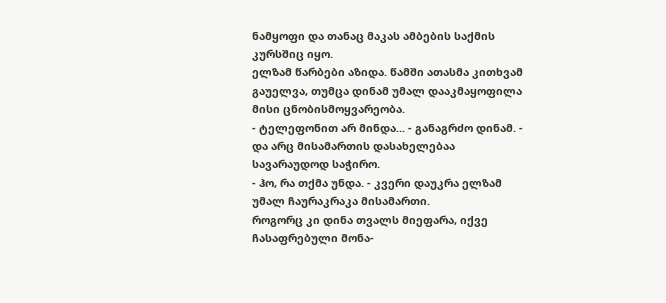ნამყოფი და თანაც მაკას ამბების საქმის კურსშიც იყო.
ელზამ წარბები აზიდა. წამში ათასმა კითხვამ გაუელვა, თუმცა დინამ უმალ დააკმაყოფილა მისი ცნობისმოყვარეობა.
- ტელეფონით არ მინდა... - განაგრძო დინამ. - და არც მისამართის დასახელებაა სავარაუდოდ საჭირო.
- ჰო, რა თქმა უნდა. - კვერი დაუკრა ელზამ უმალ ჩაურაკრაკა მისამართი.
როგორც კი დინა თვალს მიეფარა, იქვე ჩასაფრებული მონა-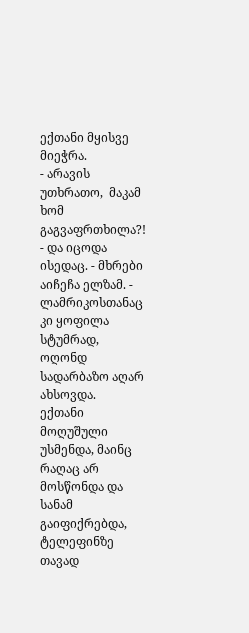ექთანი მყისვე მიეჭრა.
- არავის უთხრათო,  მაკამ ხომ გაგვაფრთხილა?!
- და იცოდა ისედაც. - მხრები აიჩეჩა ელზამ. - ლამრიკოსთანაც კი ყოფილა სტუმრად, ოღონდ სადარბაზო აღარ ახსოვდა.
ექთანი მოღუშული უსმენდა, მაინც რაღაც არ მოსწონდა და სანამ გაიფიქრებდა, ტელეფინზე თავად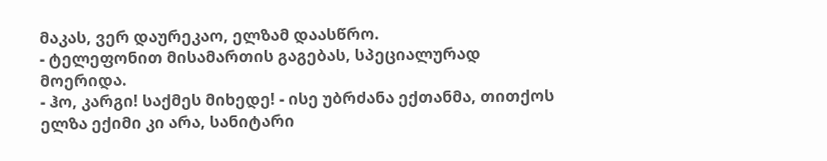მაკას, ვერ დაურეკაო, ელზამ დაასწრო.
- ტელეფონით მისამართის გაგებას, სპეციალურად მოერიდა.
- ჰო, კარგი! საქმეს მიხედე! - ისე უბრძანა ექთანმა, თითქოს ელზა ექიმი კი არა, სანიტარი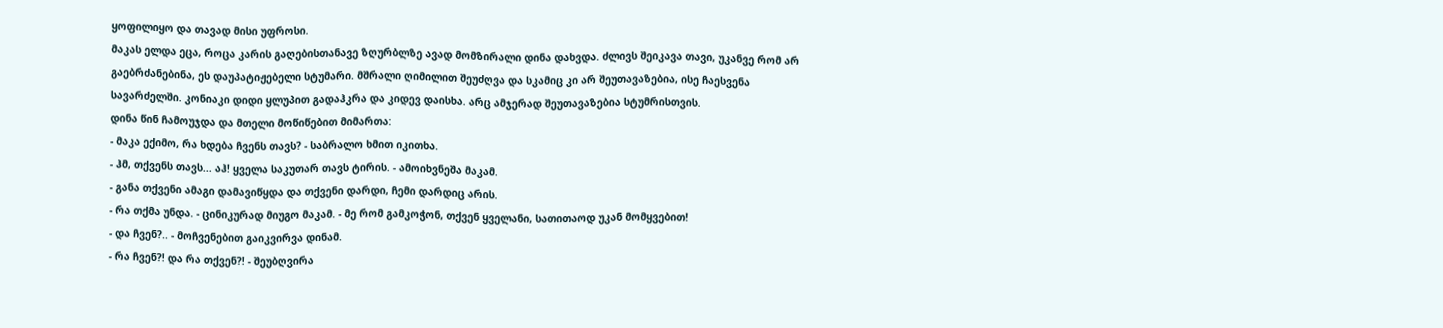ყოფილიყო და თავად მისი უფროსი.
მაკას ელდა ეცა, როცა კარის გაღებისთანავე ზღურბლზე ავად მომზირალი დინა დახვდა. ძლივს შეიკავა თავი, უკანვე რომ არ გაებრძანებინა, ეს დაუპატიჟებელი სტუმარი. მშრალი ღიმილით შეუძღვა და სკამიც კი არ შეუთავაზებია, ისე ჩაესვენა სავარძელში. კონიაკი დიდი ყლუპით გადაჰკრა და კიდევ დაისხა. არც ამჯერად შეუთავაზებია სტუმრისთვის.
დინა წინ ჩამოუჯდა და მთელი მოწიწებით მიმართა:
- მაკა ექიმო, რა ხდება ჩვენს თავს? - საბრალო ხმით იკითხა.
- ჰმ, თქვენს თავს... აჰ! ყველა საკუთარ თავს ტირის. - ამოიხვნეშა მაკამ.
- განა თქვენი ამაგი დამავიწყდა და თქვენი დარდი, ჩემი დარდიც არის.
- რა თქმა უნდა. - ცინიკურად მიუგო მაკამ. - მე რომ გამკოჭონ, თქვენ ყველანი, სათითაოდ უკან მომყვებით!
- და ჩვენ?.. - მოჩვენებით გაიკვირვა დინამ.
- რა ჩვენ?! და რა თქვენ?! - შეუბღვირა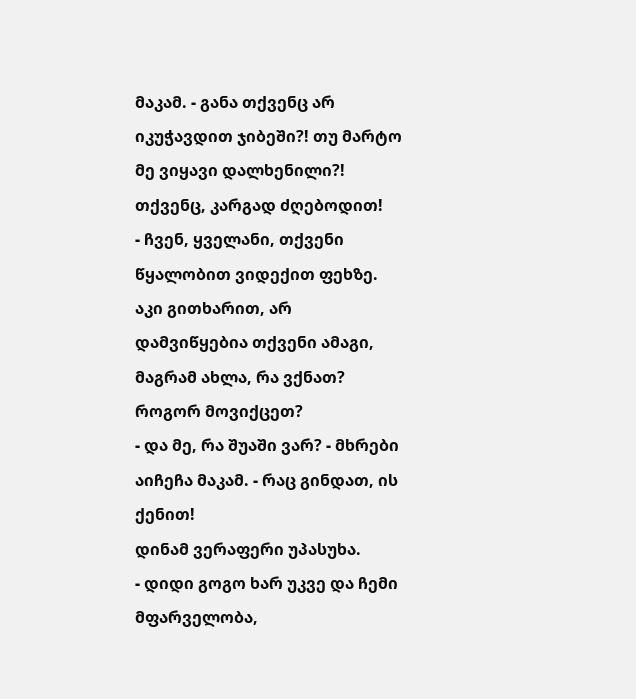მაკამ. - განა თქვენც არ იკუჭავდით ჯიბეში?! თუ მარტო მე ვიყავი დალხენილი?! თქვენც, კარგად ძღებოდით!
- ჩვენ, ყველანი, თქვენი წყალობით ვიდექით ფეხზე. აკი გითხარით, არ დამვიწყებია თქვენი ამაგი, მაგრამ ახლა, რა ვქნათ? როგორ მოვიქცეთ?
- და მე, რა შუაში ვარ? - მხრები აიჩეჩა მაკამ. - რაც გინდათ, ის ქენით!
დინამ ვერაფერი უპასუხა.
- დიდი გოგო ხარ უკვე და ჩემი მფარველობა,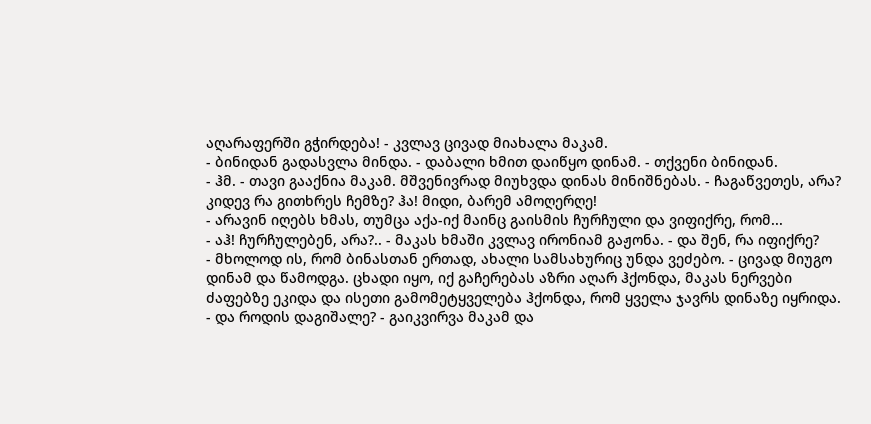აღარაფერში გჭირდება! - კვლავ ცივად მიახალა მაკამ.
- ბინიდან გადასვლა მინდა. - დაბალი ხმით დაიწყო დინამ. - თქვენი ბინიდან.
- ჰმ. - თავი გააქნია მაკამ. მშვენივრად მიუხვდა დინას მინიშნებას. - ჩაგაწვეთეს, არა? კიდევ რა გითხრეს ჩემზე? ჰა! მიდი, ბარემ ამოღერღე!
- არავინ იღებს ხმას, თუმცა აქა-იქ მაინც გაისმის ჩურჩული და ვიფიქრე, რომ...
- აჰ! ჩურჩულებენ, არა?.. - მაკას ხმაში კვლავ ირონიამ გაჟონა. - და შენ, რა იფიქრე?
- მხოლოდ ის, რომ ბინასთან ერთად, ახალი სამსახურიც უნდა ვეძებო. - ცივად მიუგო დინამ და წამოდგა. ცხადი იყო, იქ გაჩერებას აზრი აღარ ჰქონდა, მაკას ნერვები ძაფებზე ეკიდა და ისეთი გამომეტყველება ჰქონდა, რომ ყველა ჯავრს დინაზე იყრიდა.
- და როდის დაგიშალე? - გაიკვირვა მაკამ და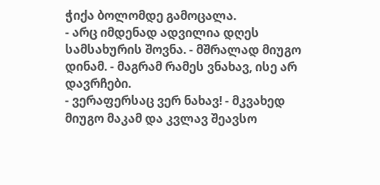ჭიქა ბოლომდე გამოცალა.
- არც იმდენად ადვილია დღეს სამსახურის შოვნა. - მშრალად მიუგო დინამ. - მაგრამ რამეს ვნახავ, ისე არ დავრჩები.
- ვერაფერსაც ვერ ნახავ! - მკვახედ მიუგო მაკამ და კვლავ შეავსო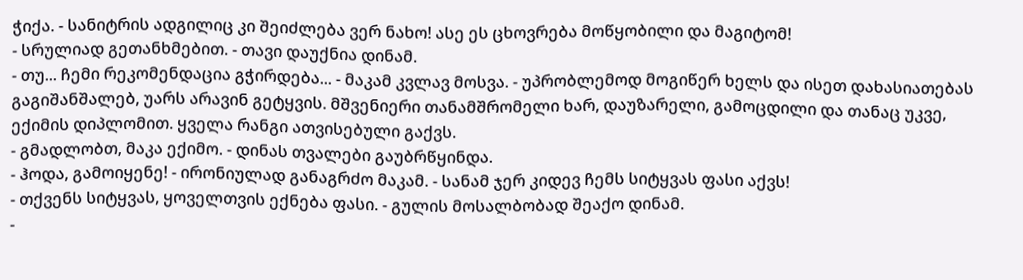ჭიქა. - სანიტრის ადგილიც კი შეიძლება ვერ ნახო! ასე ეს ცხოვრება მოწყობილი და მაგიტომ!
- სრულიად გეთანხმებით. - თავი დაუქნია დინამ.
- თუ... ჩემი რეკომენდაცია გჭირდება... - მაკამ კვლავ მოსვა. - უპრობლემოდ მოგიწერ ხელს და ისეთ დახასიათებას გაგიშანშალებ, უარს არავინ გეტყვის. მშვენიერი თანამშრომელი ხარ, დაუზარელი, გამოცდილი და თანაც უკვე, ექიმის დიპლომით. ყველა რანგი ათვისებული გაქვს.
- გმადლობთ, მაკა ექიმო. - დინას თვალები გაუბრწყინდა.
- ჰოდა, გამოიყენე! - ირონიულად განაგრძო მაკამ. - სანამ ჯერ კიდევ ჩემს სიტყვას ფასი აქვს!
- თქვენს სიტყვას, ყოველთვის ექნება ფასი. - გულის მოსალბობად შეაქო დინამ.
-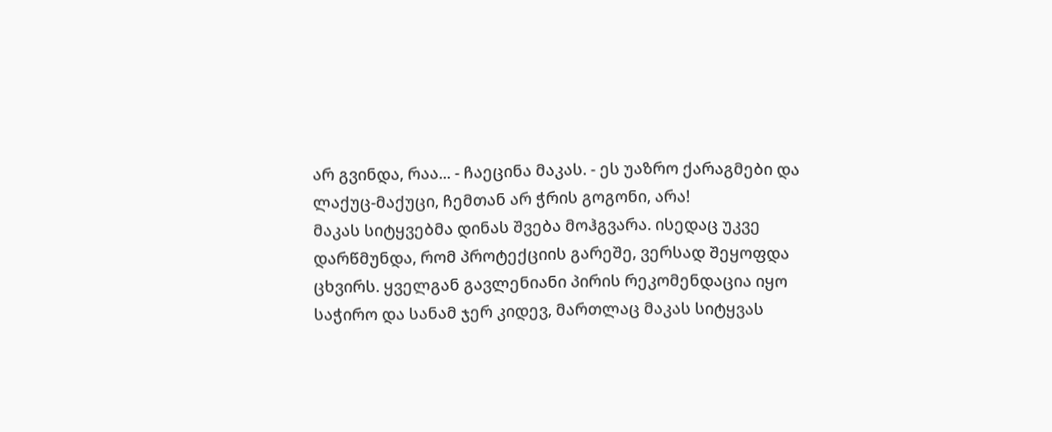არ გვინდა, რაა... - ჩაეცინა მაკას. - ეს უაზრო ქარაგმები და ლაქუც-მაქუცი, ჩემთან არ ჭრის გოგონი, არა!
მაკას სიტყვებმა დინას შვება მოჰგვარა. ისედაც უკვე დარწმუნდა, რომ პროტექციის გარეშე, ვერსად შეყოფდა ცხვირს. ყველგან გავლენიანი პირის რეკომენდაცია იყო საჭირო და სანამ ჯერ კიდევ, მართლაც მაკას სიტყვას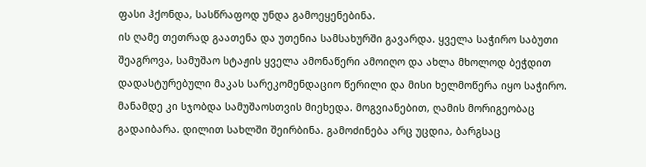ფასი ჰქონდა, სასწრაფოდ უნდა გამოეყენებინა.
ის ღამე თეთრად გაათენა და უთენია სამსახურში გავარდა. ყველა საჭირო საბუთი შეაგროვა, სამუშაო სტაჟის ყველა ამონაწერი ამოიღო და ახლა მხოლოდ ბეჭდით დადასტურებული მაკას სარეკომენდაციო წერილი და მისი ხელმოწერა იყო საჭირო. მანამდე კი სჯობდა სამუშაოსთვის მიეხედა. მოგვიანებით, ღამის მორიგეობაც გადაიბარა. დილით სახლში შეირბინა. გამოძინება არც უცდია, ბარგსაც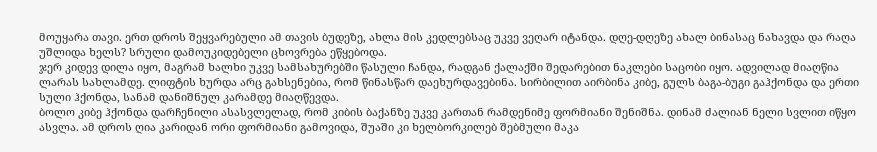მოუყარა თავი. ერთ დროს შეყვარებული ამ თავის ბუდეზე, ახლა მის კედლებსაც უკვე ვეღარ იტანდა. დღე-დღეზე ახალ ბინასაც ნახავდა და რაღა უშლიდა ხელს? სრული დამოუკიდებელი ცხოვრება ეწყებოდა.
ჯერ კიდევ დილა იყო, მაგრამ ხალხი უკვე სამსახურებში წასული ჩანდა, რადგან ქალაქში შედარებით ნაკლები საცობი იყო. ადვილად მიაღწია ლარას სახლამდე. ლიფტის ხურდა არც გახსენებია, რომ წინასწარ დაეხურდავებინა. სირბილით აირბინა კიბე, გულს ბაგა-ბუგი გაჰქონდა და ერთი სული ჰქონდა, სანამ დანიშნულ კარამდე მიაღწევდა.
ბოლო კიბე ჰქონდა დარჩენილი ასასვლელად, რომ კიბის ბაქანზე უკვე კართან რამდენიმე ფორმიანი შენიშნა. დინამ ძალიან ნელი სვლით იწყო ასვლა. ამ დროს ღია კარიდან ორი ფორმიანი გამოვიდა, შუაში კი ხელბორკილებ შებმული მაკა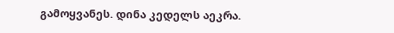გამოყვანეს. დინა კედელს აეკრა.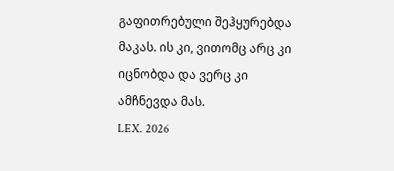გაფითრებული შეჰყურებდა მაკას. ის კი, ვითომც არც კი იცნობდა და ვერც კი ამჩნევდა მას.
LEX. 2026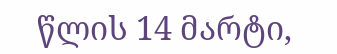წლის 14 მარტი,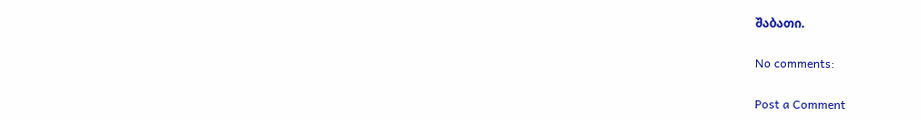შაბათი.

No comments:

Post a Comment